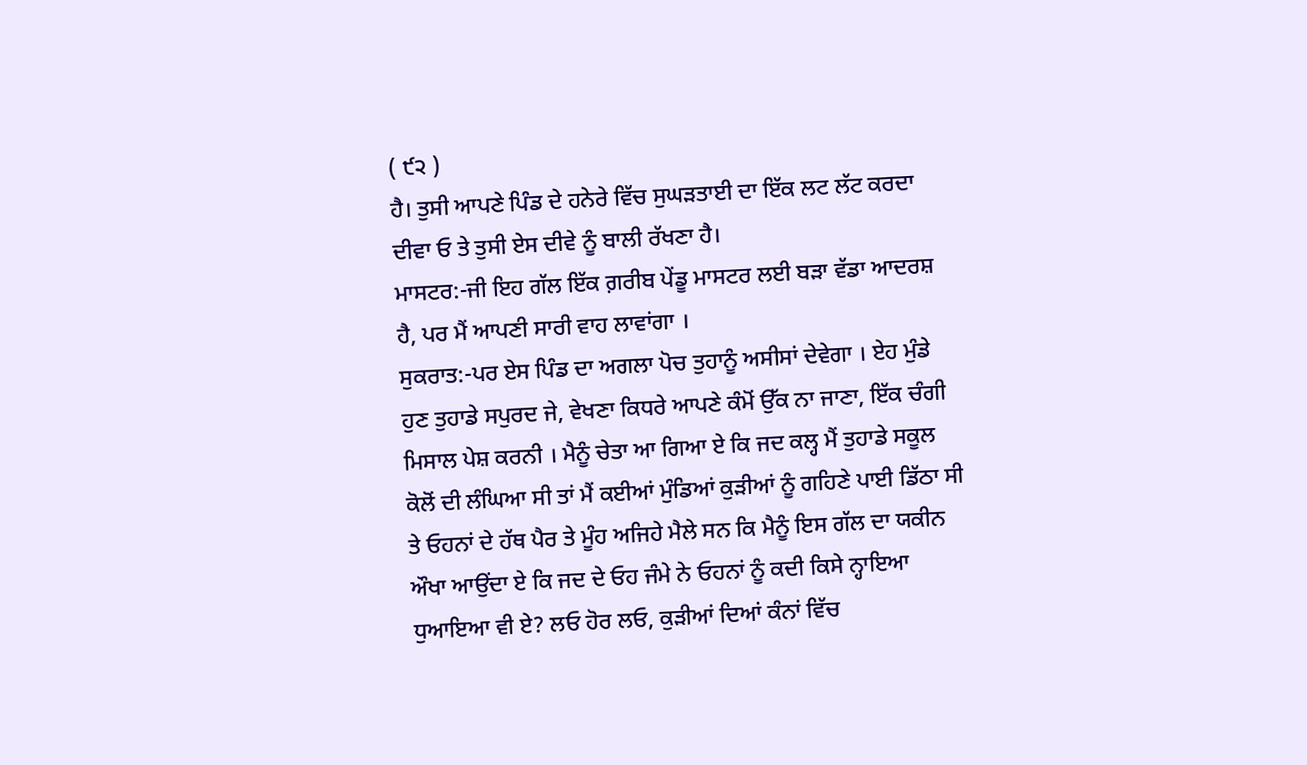( ੯੨ )
ਹੈ। ਤੁਸੀ ਆਪਣੇ ਪਿੰਡ ਦੇ ਹਨੇਰੇ ਵਿੱਚ ਸੁਘੜਤਾਈ ਦਾ ਇੱਕ ਲਟ ਲੱਟ ਕਰਦਾ ਦੀਵਾ ਓ ਤੇ ਤੁਸੀ ਏਸ ਦੀਵੇ ਨੂੰ ਬਾਲੀ ਰੱਖਣਾ ਹੈ।
ਮਾਸਟਰ:-ਜੀ ਇਹ ਗੱਲ ਇੱਕ ਗ਼ਰੀਬ ਪੇਂਡੂ ਮਾਸਟਰ ਲਈ ਬੜਾ ਵੱਡਾ ਆਦਰਸ਼ ਹੈ, ਪਰ ਮੈਂ ਆਪਣੀ ਸਾਰੀ ਵਾਹ ਲਾਵਾਂਗਾ ।
ਸੁਕਰਾਤ:-ਪਰ ਏਸ ਪਿੰਡ ਦਾ ਅਗਲਾ ਪੋਚ ਤੁਹਾਨੂੰ ਅਸੀਸਾਂ ਦੇਵੇਗਾ । ਏਹ ਮੁੰਡੇ ਹੁਣ ਤੁਹਾਡੇ ਸਪੁਰਦ ਜੇ, ਵੇਖਣਾ ਕਿਧਰੇ ਆਪਣੇ ਕੰਮੋਂ ਉੱਕ ਨਾ ਜਾਣਾ, ਇੱਕ ਚੰਗੀ ਮਿਸਾਲ ਪੇਸ਼ ਕਰਨੀ । ਮੈਨੂੰ ਚੇਤਾ ਆ ਗਿਆ ਏ ਕਿ ਜਦ ਕਲ੍ਹ ਮੈਂ ਤੁਹਾਡੇ ਸਕੂਲ ਕੋਲੋਂ ਦੀ ਲੰਘਿਆ ਸੀ ਤਾਂ ਮੈਂ ਕਈਆਂ ਮੁੰਡਿਆਂ ਕੁੜੀਆਂ ਨੂੰ ਗਹਿਣੇ ਪਾਈ ਡਿੱਠਾ ਸੀ ਤੇ ਓਹਨਾਂ ਦੇ ਹੱਥ ਪੈਰ ਤੇ ਮੂੰਹ ਅਜਿਹੇ ਮੈਲੇ ਸਨ ਕਿ ਮੈਨੂੰ ਇਸ ਗੱਲ ਦਾ ਯਕੀਨ ਔਖਾ ਆਉਂਦਾ ਏ ਕਿ ਜਦ ਦੇ ਓਹ ਜੰਮੇ ਨੇ ਓਹਨਾਂ ਨੂੰ ਕਦੀ ਕਿਸੇ ਨ੍ਹਾਇਆ ਧੁਆਇਆ ਵੀ ਏ? ਲਓ ਹੋਰ ਲਓ, ਕੁੜੀਆਂ ਦਿਆਂ ਕੰਨਾਂ ਵਿੱਚ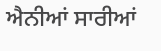ਐਨੀਆਂ ਸਾਰੀਆਂ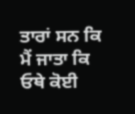ਤਾਰਾਂ ਸਨ ਕਿ ਮੈਂ ਜਾਤਾ ਕਿ ਓਥੇ ਕੋਈ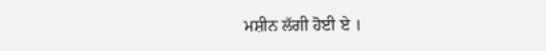ਮਸ਼ੀਨ ਲੱਗੀ ਹੋਈ ਏ ।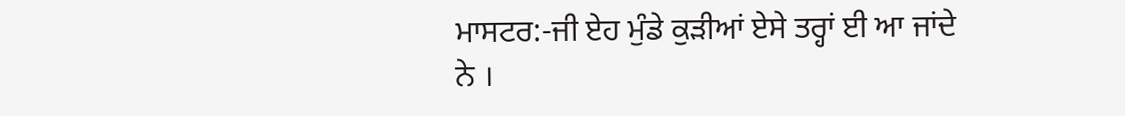ਮਾਸਟਰ:-ਜੀ ਏਹ ਮੁੰਡੇ ਕੁੜੀਆਂ ਏਸੇ ਤਰ੍ਹਾਂ ਈ ਆ ਜਾਂਦੇ ਨੇ ।